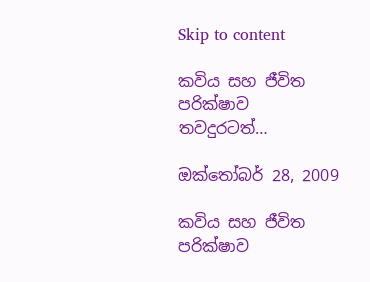Skip to content

කවිය සහ ජීවිත පරික්ෂාව තවදුරටත්…

ඔක්තෝබර් 28, 2009

කවිය සහ ජීවිත පරික්ෂාව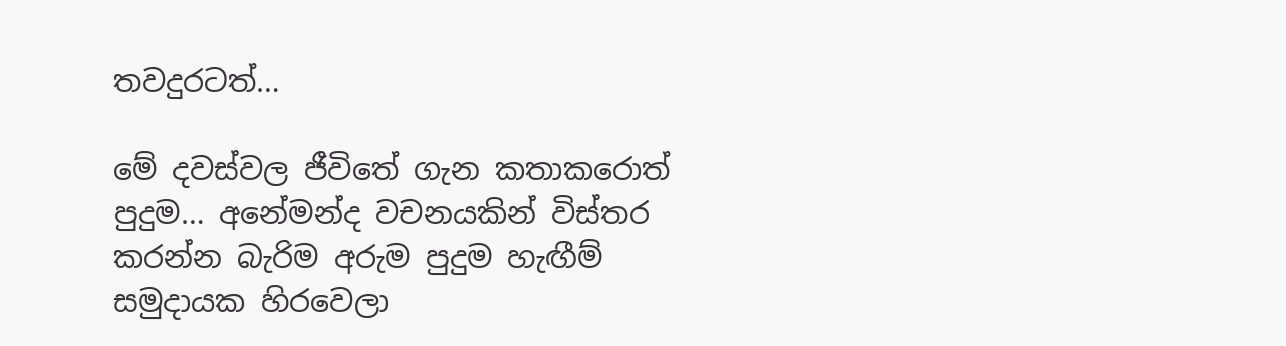තවදුරටත්…

මේ දවස්වල ජීවිතේ ගැන කතාකරොත් පුදුම… අනේමන්ද වචනයකින් විස්තර කරන්න බැරිම අරුම පුදුම හැඟීම් සමුදායක හිරවෙලා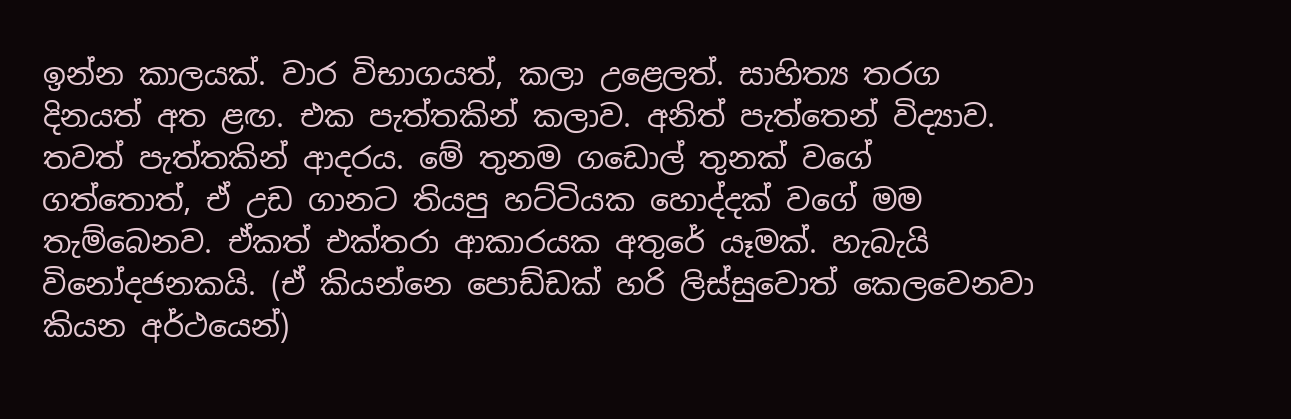ඉන්න කාලයක්. වාර විභාගයත්, කලා උළෙලත්. සාහිත්‍ය තරග දිනයත් අත ළඟ. එක පැත්තකින් කලාව. අනිත් පැත්තෙන් විද්‍යාව. තවත් පැත්තකින් ආදරය. මේ තුනම ගඩොල් තුනක් වගේ ගත්තොත්, ඒ උඩ ගානට තියපු හට්ටියක හොද්දක් වගේ මම තැම්බෙනව. ඒකත් එක්තරා ආකාරයක අතුරේ යෑමක්. හැබැයි විනෝදජනකයි. (ඒ කියන්නෙ පොඩ්ඩක් හරි ලිස්සුවොත් කෙලවෙනවා කියන අර්ථයෙන්)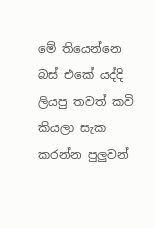මේ තියෙන්නෙ බස් එකේ යද්දි ලියපු තවත් කවි කියලා සැක කරන්න පුලුවන්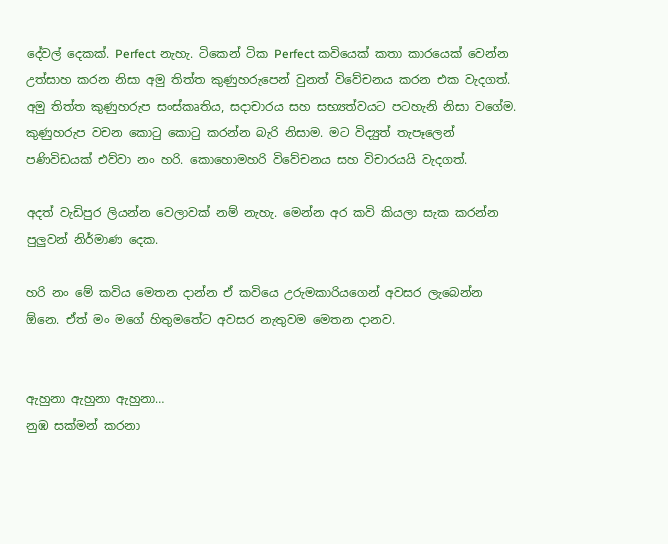දේවල් දෙකක්. Perfect නැහැ. ටිකෙන් ටික Perfect කවියෙක් කතා කාරයෙක් වෙන්න උත්සාහ කරන නිසා අමු තිත්ත කුණුහරුපෙන් වුනත් විවේචනය කරන එක වැදගත්. අමු තිත්ත කුණුහරුප සංස්කෘතිය, සදාචාරය සහ සභ්‍යත්වයට පටහැනි නිසා වගේම. කුණුහරුප වචන කොටු ‍කොටු කරන්න බැරි නිසාම. මට විද්‍යුත් තැපෑලෙන් පණිවිඩයක් එව්වා නං හරි. කොහොමහරි විවේචනය සහ විචාරයයි වැදගත්.

අදත් වැඩිපුර ලියන්න වෙලාවක් නම් නැහැ. මෙන්න අර කවි කියලා සැක කරන්න පුලුවන් නිර්මාණ දෙක.

හරි නං මේ කවිය මෙතන දාන්න ඒ කවියෙ උරුමකාරියගෙන් අවසර ලැබෙන්න ඕනෙ. ඒත් මං මගේ හිතුමතේට අවසර නැතුවම මෙතන දානව.


ඇහුනා ඇහුනා ඇහුනා…
නුඹ සක්මන් කරනා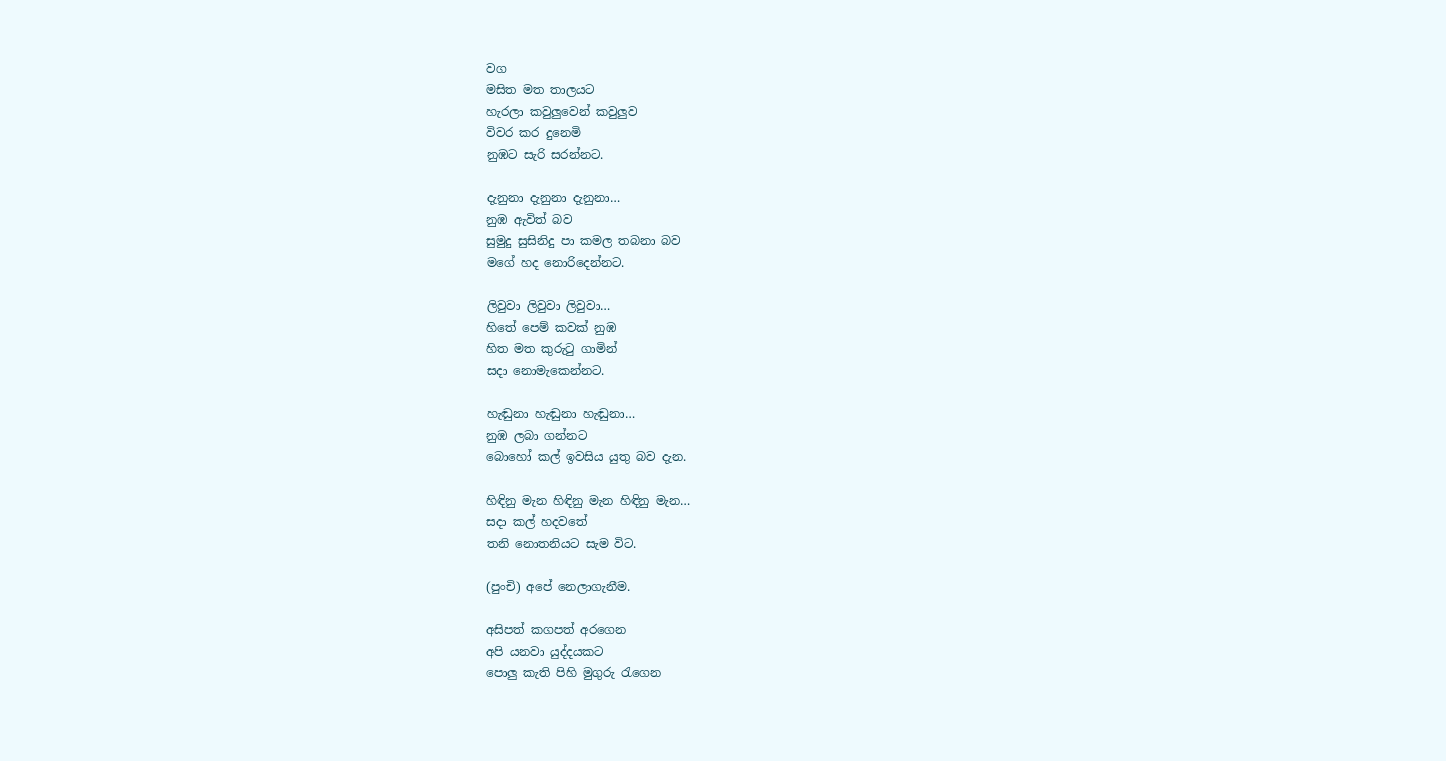වග
මසිත මත තාලයට
හැරලා කවුලුවෙන් කවුලුව
විවර කර දුනෙමි
නුඹට සැරි සරන්නට.

දැනුනා දැනුනා දැනුනා…
නුඹ ඇවිත් බව
සුමුදු සුසිනිදු පා කමල තබනා බව
මගේ හද නොරිදෙන්නට.

ලිවුවා ලිවුවා ලිවුවා…
හිතේ පෙම් කවක් නුඹ
හිත මත කුරුටු ගාමින්
සදා නොමැකෙන්නට.

හැඬුනා හැඬුනා හැඬුනා…
නුඹ ලබා ගන්නට
බොහෝ කල් ඉවසිය යුතු බව දැන.

හිඳිනු මැන හිඳිනු මැන හිඳිනු මැන…
සදා කල් හදවතේ
තනි නොතනියට සැම විට.

(පුංචි) අපේ නෙලාගැනීම.

අසිපත් කගපත් අරගෙන
අපි යනවා යුද්දයකට
පොලු කැති පිහි මුගුරු රැගෙන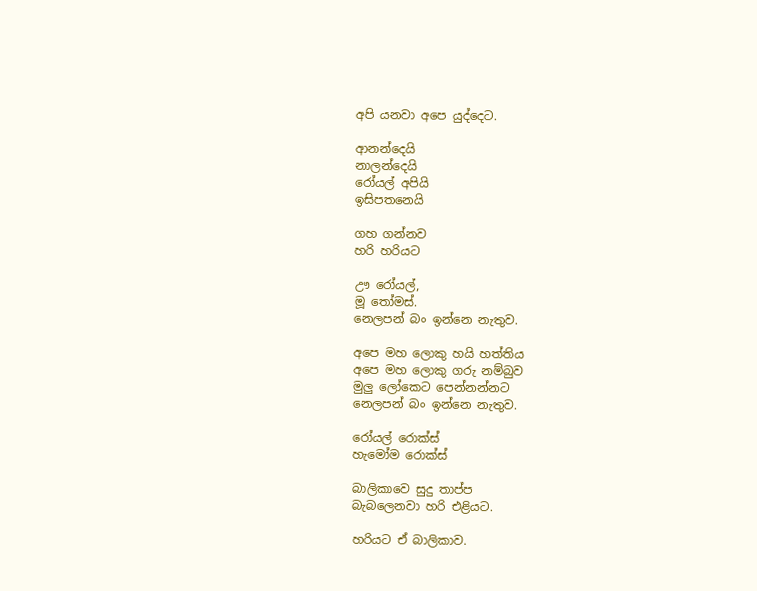අපි යනවා අපෙ යුද්දෙට.

ආනන්දෙයි
නාලන්දෙයි
රෝයල් අපියි
ඉසිපත‍නෙයි

ගහ ගන්නව
හරි හරියට

ඌ රෝයල්,
මූ තෝමස්.
නෙලපන් බං ඉන්නෙ නැතුව.

අපෙ මහ ලොකු හයි හත්තිය
අපෙ මහ ‍ලොකු ගරු නම්බුව
මුලු ලෝකෙට පෙන්නන්නට
නෙලපන් බං ඉන්නෙ නැතුව.

රෝයල් රොක්ස්
හැමෝම රොක්ස්

බාලිකාවෙ සුදු තාප්ප
බැබලෙනවා හරි එළියට.

හරියට ඒ බාලිකාව.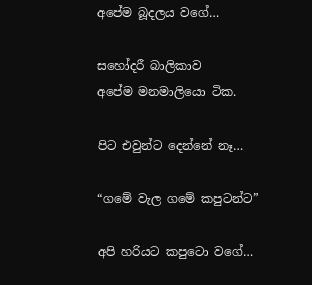අපේම බූදලය වගේ…

සහෝදරී බාලිකාව
අපේම මනමාලියො ටික.

පිට එවුන්ට දෙන්නේ නෑ…

“ගමේ වැල ගමේ කපුටන්ට”

අපි හරියට කපුටො වගේ…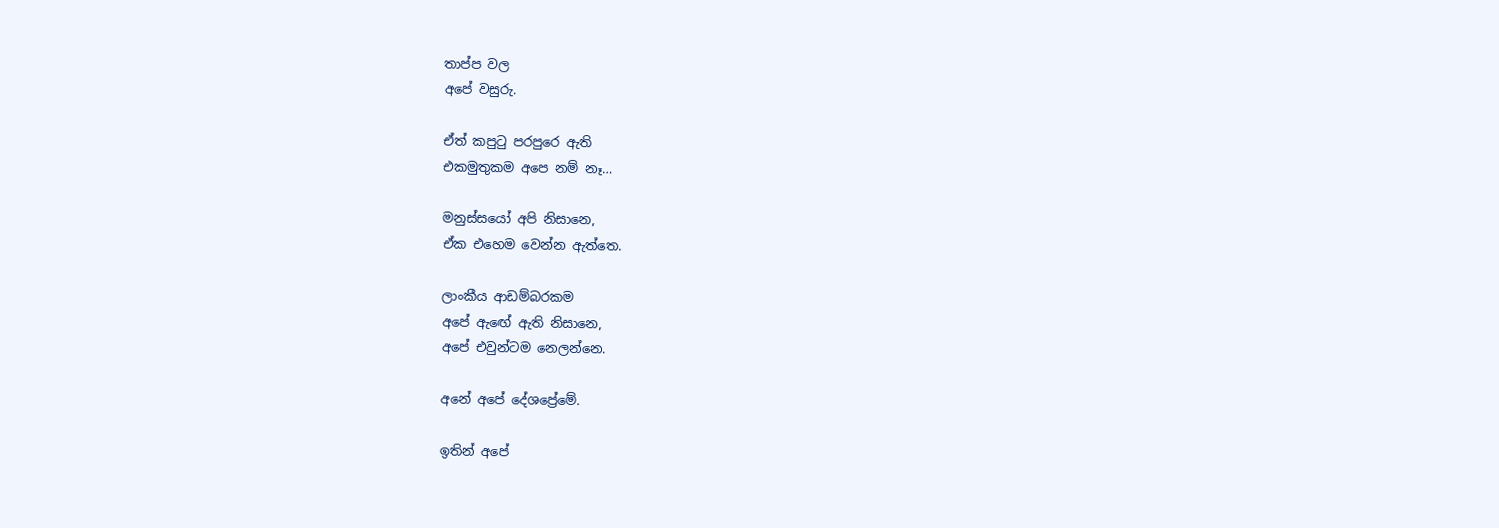තාප්ප වල
අපේ වසුරු.

ඒත් කපුටු පරපුරෙ ඇති
එකමුතුකම අපෙ නම් නෑ…

මනුස්සයෝ අපි නිසානෙ,
ඒක එහෙම වෙන්න ඇත්තෙ.

ලාංකීය ආඩම්බරකම
අපේ ඇඟේ ඇති නිසානෙ,
අපේ එවුන්ටම නෙලන්නෙ.

අනේ අපේ දේශප්‍රේමේ.

ඉතින් අපේ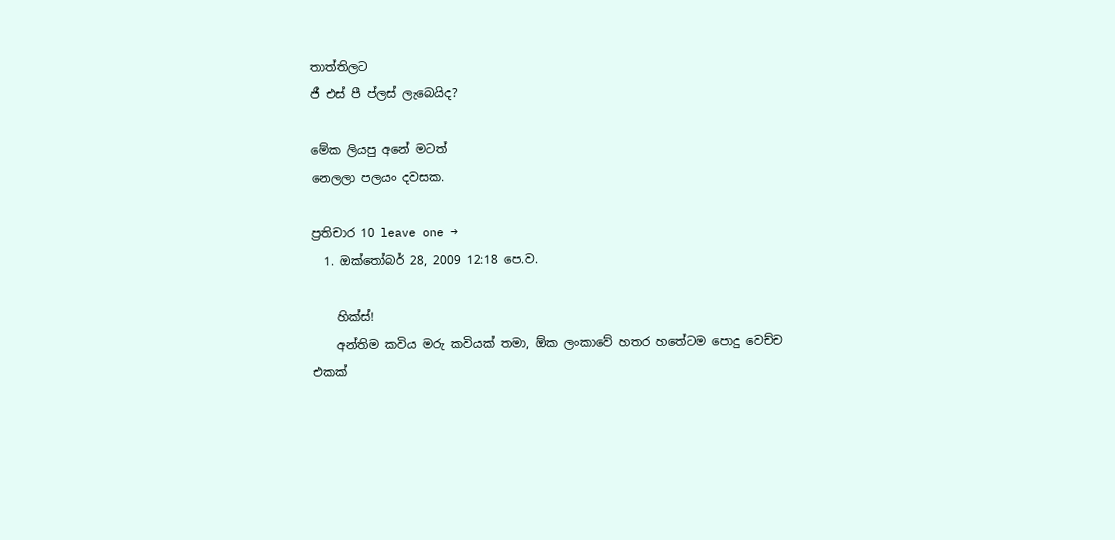තාත්තිලට
ජී එස් පී ප්ලස් ලැබෙයිද?

මේක ලියපු අනේ මටත්
නෙලලා පලයං දවසක.

ප්‍රතිචාර 10 leave one →
  1. ඔක්තෝබර් 28, 2009 12:18 පෙ.ව.

    හික්ස්!
    අන්තිම කවිය මරු කවියක් තමා, ඕක ලංකාවේ හතර හතේටම පොදු වෙච්ච එකක්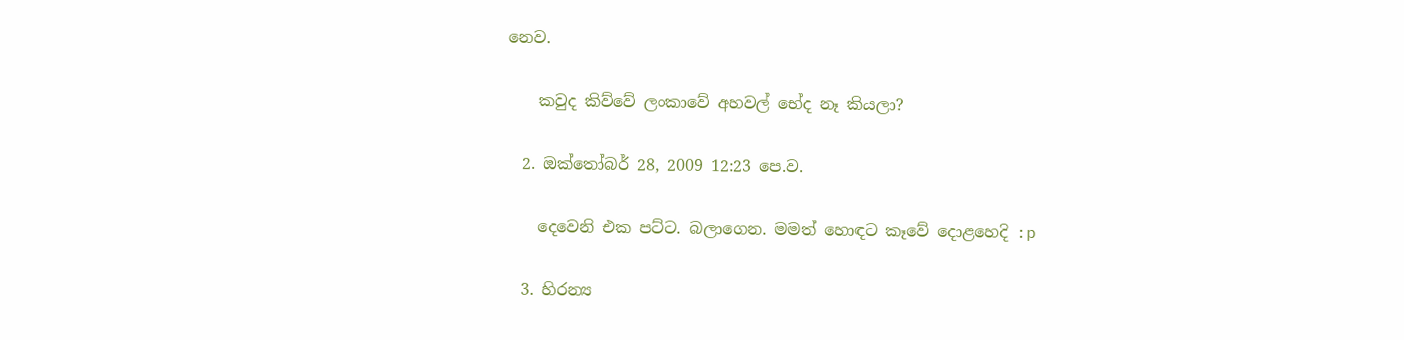නෙව.

    කවුද කිව්වේ ලංකාවේ අහවල් භේද නෑ කියලා?

  2. ඔක්තෝබර් 28, 2009 12:23 පෙ.ව.

    දෙවෙනි එක පට්ට. බලාගෙන. මමත් හොඳට කෑවේ දොළහෙදි :p

  3. හිරන්‍ය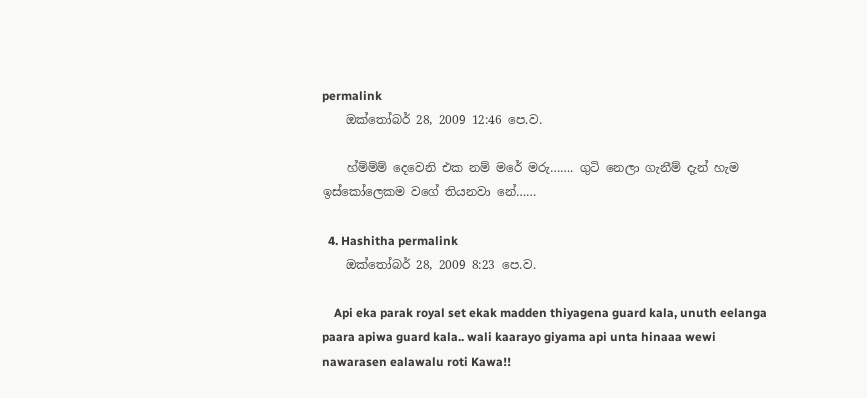permalink
    ඔක්තෝබර් 28, 2009 12:46 පෙ.ව.

    හ්ම්ම්ම් දෙවෙනි එක නම් මරේ මරු……. ගුටි නෙලා ගැනීම් දැන් හැම ඉස්කෝලෙකම වගේ තියනවා නේ……

  4. Hashitha permalink
    ඔක්තෝබර් 28, 2009 8:23 පෙ.ව.

    Api eka parak royal set ekak madden thiyagena guard kala, unuth eelanga paara apiwa guard kala.. wali kaarayo giyama api unta hinaaa wewi nawarasen ealawalu roti Kawa!!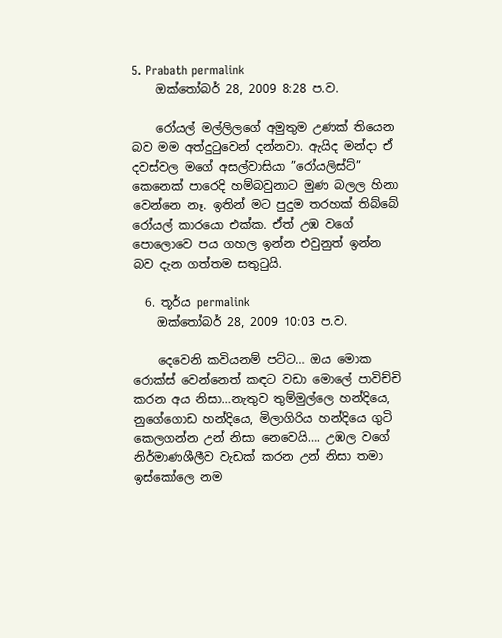5. Prabath permalink
    ඔක්තෝබර් 28, 2009 8:28 ප.ව.

    රෝයල් මල්ලිලගේ අමුතුම උණක් තියෙන බව ‍මම අත්දුටුවෙන් දන්නවා. ඇයිද මන්දා ඒ දවස්වල මගේ අසල්වාසියා ‍”රෝයලිස්ට්” කෙනෙක් පාරෙදි හම්බවුනාට මුණ බලල හිනා වෙන්නෙ නෑ. ඉතින් මට පුදුම තරහක් තිබ්බේ රෝයල් කාරයො එක්ක. ඒත් උඹ වගේ පොලොවෙ පය ගහල ඉන්න එවුනුත් ඉන්න බව දැන ගත්තම සතුටුයි.

  6. තූර්ය permalink
    ඔක්තෝබර් 28, 2009 10:03 ප.ව.

    දෙවෙනි කවියනම් පට්ට… ඔය මොක රොක්ස් වෙන්නෙත් කඳට වඩා මොලේ පාවිච්චි කරන අය නිසා…නැතුව තුම්මුල්ලෙ හන්දියෙ, නුගේගොඩ හන්දියෙ, මිලාගිරිය හන්දියෙ ගුටි කෙලගන්න උන් නිසා නෙවෙයි…. උඹල වගේ නිර්මාණශීලීව වැඩක් කරන උන් නිසා තමා ඉස්කෝලෙ නම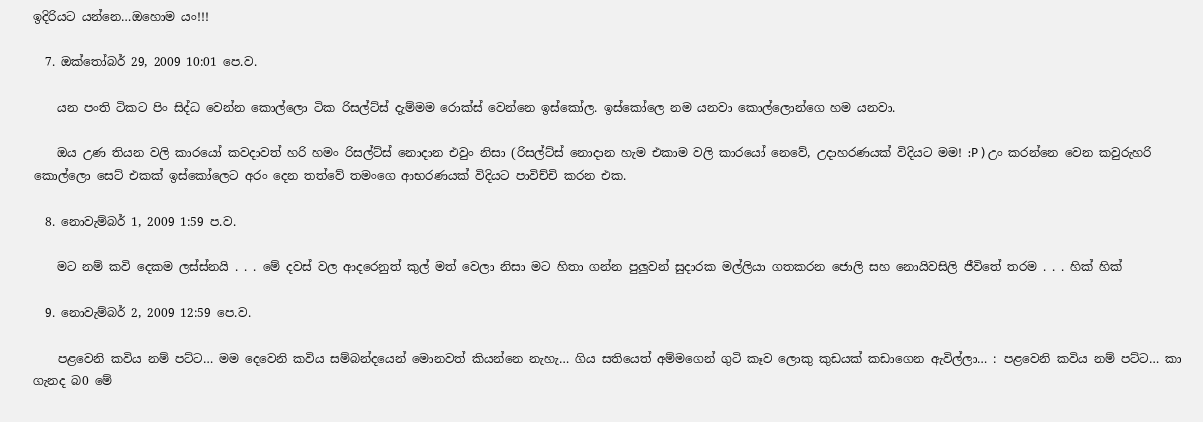ඉදිරියට යන්නෙ…ඔහොම යං!!!

  7. ඔක්තෝබර් 29, 2009 10:01 පෙ.ව.

    යන පංති ටිකට පිං සිද්ධ වෙන්න කොල්ලො ටික රිසල්ට්ස් දැම්මම රොක්ස් වෙන්නෙ ඉස්කෝල. ඉස්කෝලෙ නම යනවා කොල්ලොන්ගෙ හම යනවා.

    ඔය උණ තියන වලි කාරයෝ කවදාවත් හරි හමං රිසල්ට්ස් නොදාන එවුං නිසා (රිසල්ට්ස් නොදාන හැම එකාම වලි කාරයෝ නෙවේ, උදාහරණයක් විදියට මම! :P ) උං කරන්නෙ වෙන කවුරුහරි කොල්ලො සෙට් එකක් ඉස්කෝලෙට අරං දෙන තත්වේ තමංගෙ ආභරණයක් විදියට පාවිච්චි කරන එක.

  8. නොවැම්බර් 1, 2009 1:59 ප.ව.

    මට නම් කවි දෙකම ලස්ස්නයි . . . මේ දවස් වල ආදරෙනුත් කුල් මත් වෙලා නිසා මට හිතා ගන්න පුලුවන් සුදාරක මල්ලියා ගතකරන ජොලි සහ නොයිවසිලි ජීවිතේ තරම . . . හික් හික්

  9. නොවැම්බර් 2, 2009 12:59 පෙ.ව.

    පළවෙනි කවිය නම් පට්ට… මම දෙවෙනි කවිය සම්බන්දයෙන් මොනවත් කියන්නෙ නැහැ… ගිය සතියෙත් අම්මගෙන් ගුටි කෑව ලොකු කුඩයක් කඩාගෙන ඇවිල්ලා… : පළවෙනි කවිය නම් පට්ට… කා ගැනද බ0 මේ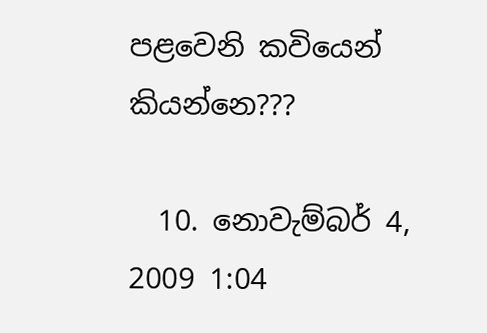පළවෙනි කවියෙන් කියන්නෙ???

  10. නොවැම්බර් 4, 2009 1:04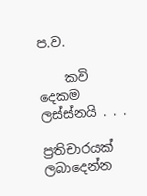ප.ව.

    කවි දෙකම ලස්ස්නයි . . .

ප්‍රතිචාරයක් ලබාදෙන්න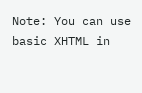Note: You can use basic XHTML in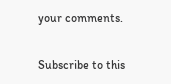your comments.

Subscribe to this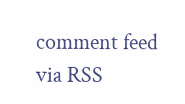comment feed via RSS